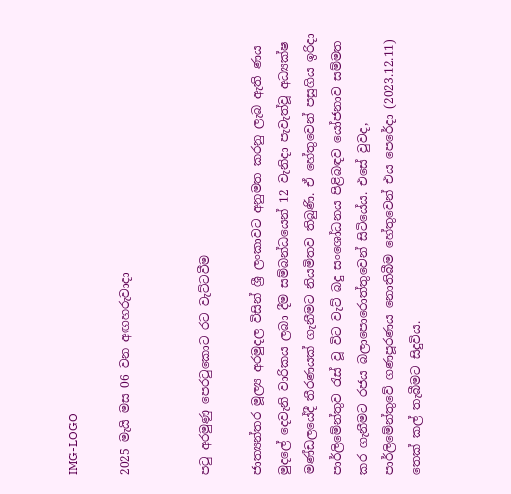IMG-LOGO

2025 මැයි මස 06 වන අඟහරුවාදා


පටු අරමුණු පෙරටුකොට රට වැට්ටවීම

ජාත්‍යන්තර මූල්‍ය අරමුදල විසින් ශ්‍රී ලංකාවට අනුමත කරනු ලැබ ඇති ණය මුදලේ දෙවැනි වාරිකය ලබා දීම සම්බන්ධයෙන් 12 වැනිදා පැවැත්වූ අධ්‍යක්ෂ මණ්ඩලයේදී තීරණයක් ගැනීමට නියමිතව තිබුණි. ඒ හේතුවෙන් පසුගිය ඉරිදා පාර්ලිමේන්තුව රැස් වූ විට වැට් බදු සංශෝධනය පිළිබඳව යෝජනාව සම්මත කර ගැනීමට රජය බලාපොරොත්තුවෙන් සිටියේය. එසේ වුවද, පාර්ලිමේන්තුවේ ගණපූරණය නොතිබීම හේතුවෙන් එය පෙරේදා (2023.12.11) තෙක් කල් තැබීමට සිදුවිය.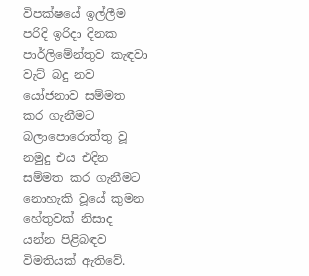විපක්ෂයේ ඉල්ලීම පරිදි ඉරිදා දිනක පාර්ලිමේන්තුව කැඳවා වැට් බදු නව යෝජනාව සම්මත කර ගැනීමට බලාපොරොත්තු වූ නමුදු එය එදින සම්මත කර ගැනීමට නොහැකි වූයේ කුමන හේතුවක් නිසාද යන්න පිළිබඳව විමතියක් ඇතිවේ.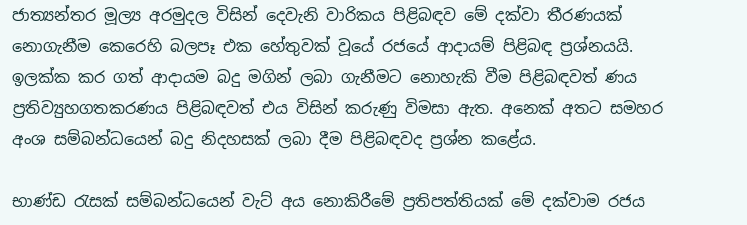ජාත්‍යන්තර මූල්‍ය අරමුදල විසින් දෙවැනි වාරිකය පිළිබඳව මේ දක්වා තීරණයක් නොගැනීම කෙරෙහි බලපෑ එක හේතුවක් වූයේ රජයේ ආදායම් පිළිබඳ ප්‍රශ්නයයි. ඉලක්ක කර ගත් ආදායම බදු මගින් ලබා ගැනීමට නොහැකි වීම පිළිබඳවත් ණය ප්‍රතිව්‍යුහගතකරණය පිළිබඳවත් එය විසින් කරුණු විමසා ඇත. අනෙක් අතට සමහර අංශ සම්බන්ධයෙන් බදු නිදහසක් ලබා දීම පිළිබඳවද ප්‍රශ්න කළේය.

භාණ්ඩ රැසක් සම්බන්ධයෙන් වැට් අය නොකිරීමේ ප්‍රතිපත්තියක් මේ දක්වාම රජය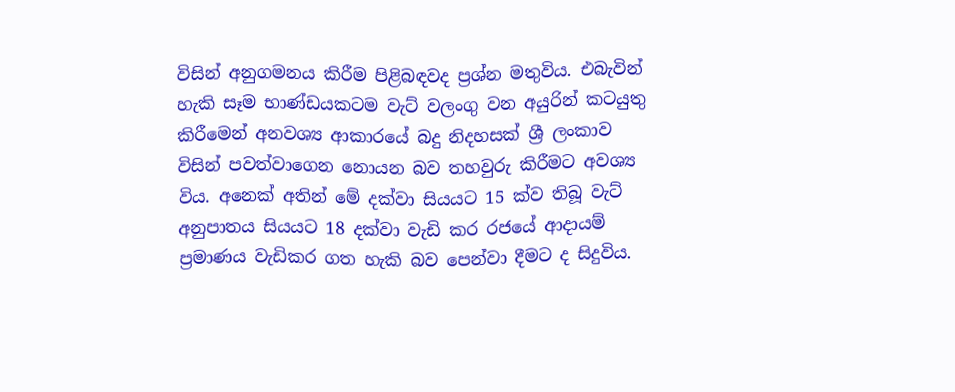විසින් අනුගමනය කිරීම පිළිබඳවද ප්‍රශ්න මතුවිය. එබැවින් හැකි සෑම භාණ්ඩයකටම වැට් වලංගු වන අයුරින් කටයුතු කිරීමෙන් අනවශ්‍ය ආකාරයේ බදු නිදහසක් ශ්‍රී ලංකාව විසින් පවත්වාගෙන නොයන බව තහවුරු කිරීමට අවශ්‍ය විය. අනෙක් අතින් මේ දක්වා සියයට 15 ක්ව තිබූ වැට් අනුපාතය සියයට 18 දක්වා වැඩි කර රජයේ ආදායම් ප්‍රමාණය වැඩිකර ගත හැකි බව පෙන්වා දීමට ද සිදුවිය.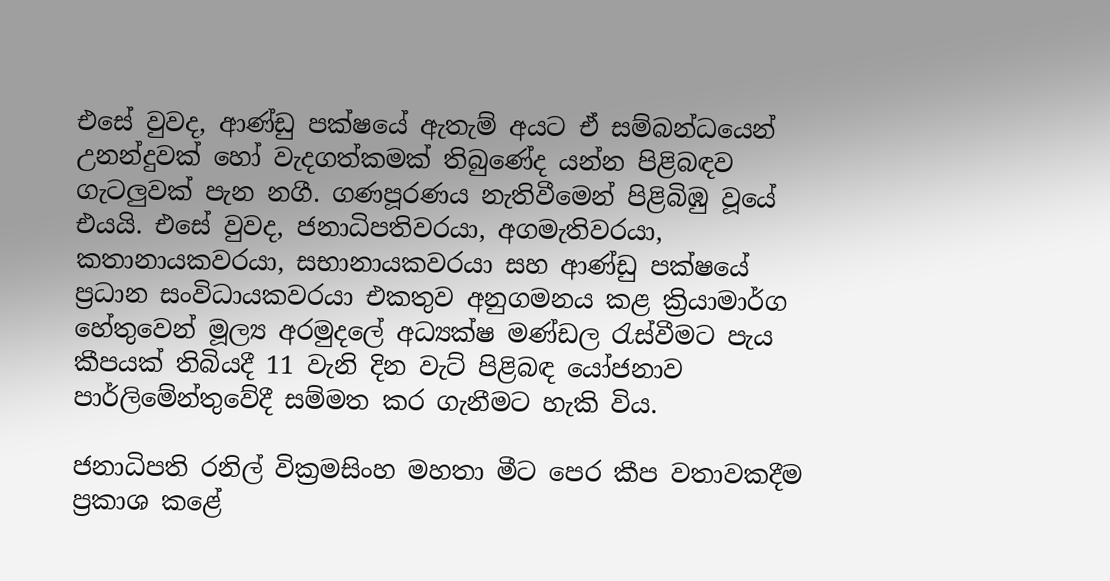එසේ වුවද, ආණ්ඩු පක්ෂයේ ඇතැම් අයට ඒ සම්බන්ධයෙන් උනන්දුවක් හෝ වැදගත්කමක් තිබුණේද යන්න පිළිබඳව ගැටලුවක් පැන නගී. ගණපූරණය නැතිවීමෙන් පිළිබිඹු වූයේ එයයි. එසේ වුවද, ජනාධිපතිවරයා, අගමැතිවරයා, කතානායකවරයා, සභානායකවරයා සහ ආණ්ඩු පක්ෂයේ ප්‍රධාන සංවිධායකවරයා එකතුව අනුගමනය කළ ක්‍රියාමාර්ග හේතුවෙන් මූල්‍ය අරමුදලේ අධ්‍යක්ෂ මණ්ඩල රැස්වීමට පැය කීපයක් තිබියදී 11 වැනි දින වැට් පිළිබඳ යෝජනාව පාර්ලිමේන්තුවේදී සම්මත කර ගැනීමට හැකි විය.

ජනාධිපති රනිල් වික්‍රමසිංහ මහතා මීට පෙර කීප වතාවකදීම ප්‍රකාශ කළේ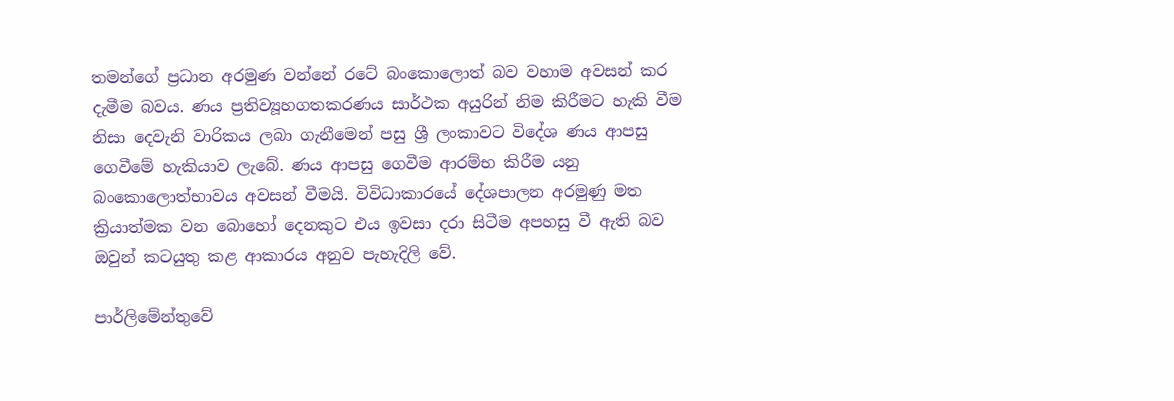තමන්ගේ ප්‍රධාන අරමුණ වන්නේ රටේ බංකොලොත් බව වහාම අවසන් කර දැමීම බවය. ණය ප්‍රතිව්‍යූහගතකරණය සාර්ථක අයුරින් නිම කිරීමට හැකි වීම නිසා දෙවැනි වාරිකය ලබා ගැනීමෙන් පසු ශ්‍රී ලංකාවට විදේශ ණය ආපසු ගෙවීමේ හැකියාව ලැබේ. ණය ආපසු ගෙවීම ආරම්භ කිරීම යනු බංකොලොත්භාවය අවසන් වීමයි. විවිධාකාරයේ දේශපාලන අරමුණු මත ක්‍රියාත්මක වන බොහෝ දෙනකුට එය ඉවසා දරා සිටීම අපහසු වී ඇති බව ඔවුන් කටයුතු කළ ආකාරය අනුව පැහැදිලි වේ.

පාර්ලිමේන්තුවේ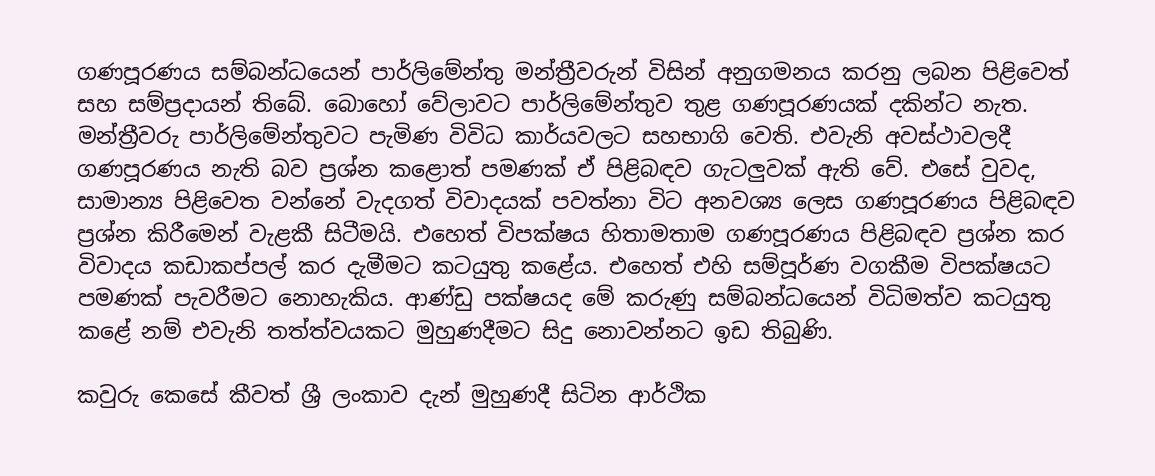ගණපූරණය සම්බන්ධයෙන් පාර්ලිමේන්තු මන්ත්‍රීවරුන් විසින් අනුගමනය කරනු ලබන පිළිවෙත් සහ සම්ප්‍රදායන් තිබේ. බොහෝ වේලාවට පාර්ලිමේන්තුව තුළ ගණපූරණයක් දකින්ට නැත. මන්ත්‍රීවරු පාර්ලිමේන්තුවට පැමිණ විවිධ කාර්යවලට සහභාගි වෙති. එවැනි අවස්ථාවලදී ගණපූරණය නැති බව ප්‍රශ්න කළොත් පමණක් ඒ පිළිබඳව ගැටලුවක් ඇති වේ. එසේ වුවද, සාමාන්‍ය පිළිවෙත වන්නේ වැදගත් විවාදයක් පවත්නා විට අනවශ්‍ය ලෙස ගණපූරණය පිළිබඳව ප්‍රශ්න කිරීමෙන් වැළකී සිටීමයි. එහෙත් විපක්ෂය හිතාමතාම ගණපූරණය පිළිබඳව ප්‍රශ්න කර විවාදය කඩාකප්පල් කර දැමීමට කටයුතු කළේය. එහෙත් එහි සම්පූර්ණ වගකීම විපක්ෂයට පමණක් පැවරීමට නොහැකිය. ආණ්ඩු පක්ෂයද මේ කරුණු සම්බන්ධයෙන් විධිමත්ව කටයුතු කළේ නම් එවැනි තත්ත්වයකට මුහුණදීමට සිදු නොවන්නට ඉඩ තිබුණි.

කවුරු කෙසේ කීවත් ශ්‍රී ලංකාව දැන් මුහුණදී සිටින ආර්ථික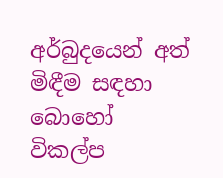අර්බුදයෙන් අත් මිඳීම සඳහා බොහෝ විකල්ප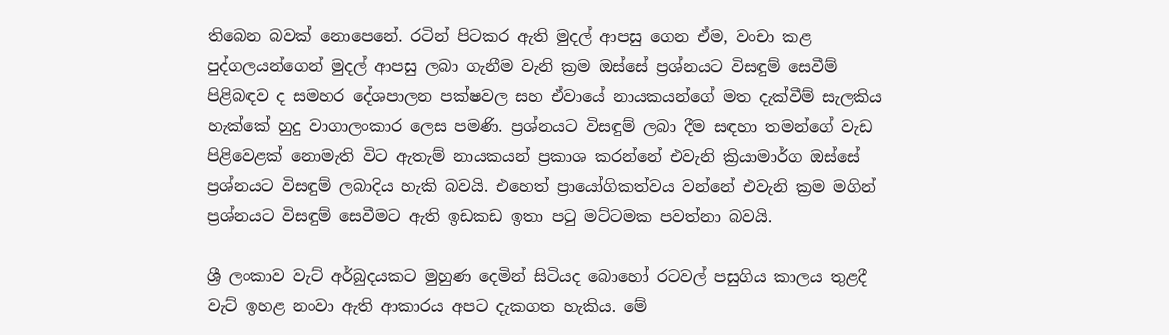තිබෙන බවක් නොපෙනේ. රටින් පිටකර ඇති මුදල් ආපසු ගෙන ඒම, වංචා කළ පුද්ගලයන්ගෙන් මුදල් ආපසු ලබා ගැනීම වැනි ක්‍රම ඔස්සේ ප්‍රශ්නයට විසඳුම් සෙවීම් පිළිබඳව ද සමහර දේශපාලන පක්ෂවල සහ ඒවායේ නායකයන්ගේ මත දැක්වීම් සැලකිය හැක්කේ හුදු වාගාලංකාර ලෙස පමණි. ප්‍රශ්නයට විසඳුම් ලබා දීම සඳහා තමන්ගේ වැඩ පිළිවෙළක් නොමැති විට ඇතැම් නායකයන් ප්‍රකාශ කරන්නේ එවැනි ක්‍රියාමාර්ග ඔස්සේ ප්‍රශ්නයට විසඳුම් ලබාදිය හැකි බවයි. එහෙත් ප්‍රායෝගිකත්වය වන්නේ එවැනි ක්‍රම මගින් ප්‍රශ්නයට විසඳුම් සෙවීමට ඇති ඉඩකඩ ඉතා පටු මට්ටමක පවත්නා බවයි.

ශ්‍රී ලංකාව වැට් අර්බුදයකට මුහුණ දෙමින් සිටියද බොහෝ රටවල් පසුගිය කාලය තුළදී වැට් ඉහළ නංවා ඇති ආකාරය අපට දැකගත හැකිය. මේ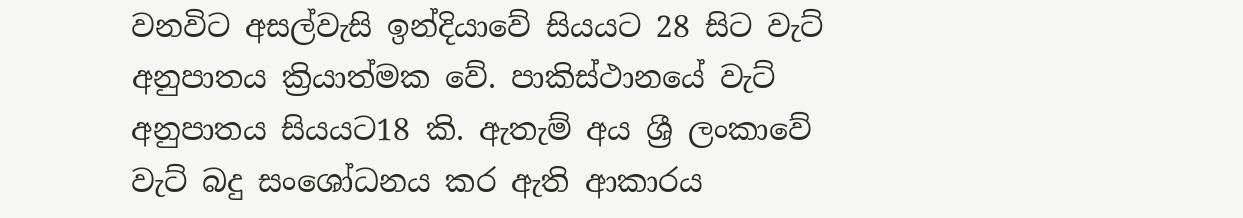වනවිට අසල්වැසි ඉන්දියාවේ සියයට 28 සිට වැට් අනුපාතය ක්‍රියාත්මක වේ. පාකිස්ථානයේ වැට් අනුපාතය සියයට18 කි. ඇතැම් අය ශ්‍රී ලංකාවේ වැට් බදු සංශෝධනය කර ඇති ආකාරය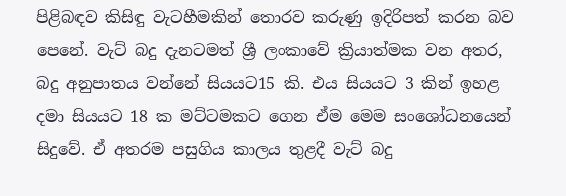පිළිබඳව කිසිඳු වැටහීමකින් තොරව කරුණු ඉදිරිපත් කරන බව පෙනේ. වැට් බදු දැනටමත් ශ්‍රී ලංකාවේ ක්‍රියාත්මක වන අතර, බදු අනුපාතය වන්නේ සියයට15 කි. එය සියයට 3 කින් ඉහළ දමා සියයට 18 ක මට්ටමකට ගෙන ඒම මෙම සංශෝධනයෙන් සිදුවේ. ඒ අතරම පසුගිය කාලය තුළදී වැට් බදු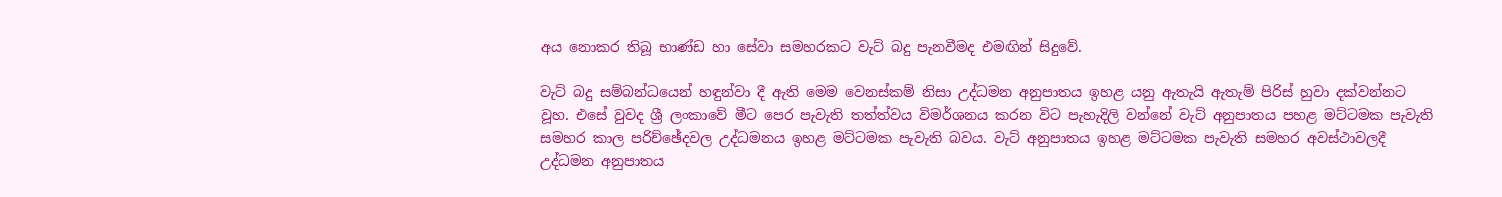අය නොකර තිබූ භාණ්ඩ හා සේවා සමහරකට වැට් බදු පැනවීමද එමඟින් සිදුවේ.

වැට් බදු සම්බන්ධයෙන් හඳුන්වා දී ඇති මෙම වෙනස්කම් නිසා උද්ධමන අනුපාතය ඉහළ යනු ඇතැයි ඇතැම් පිරිස් හුවා දක්වන්නට වූහ. එසේ වුවද ශ්‍රී ලංකාවේ මීට පෙර පැවැති තත්ත්වය විමර්ශනය කරන විට පැහැදිලි වන්නේ වැට් අනුපාතය පහළ මට්ටමක පැවැති සමහර කාල පරිච්ඡේදවල උද්ධමනය ඉහළ මට්ටමක පැවැති බවය. වැට් අනුපාතය ඉහළ මට්ටමක පැවැති සමහර අවස්ථාවලදී උද්ධමන අනුපාතය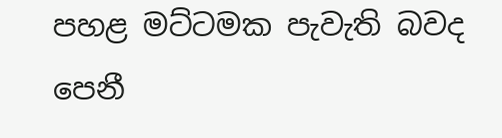පහළ මට්ටමක පැවැති බවද පෙනී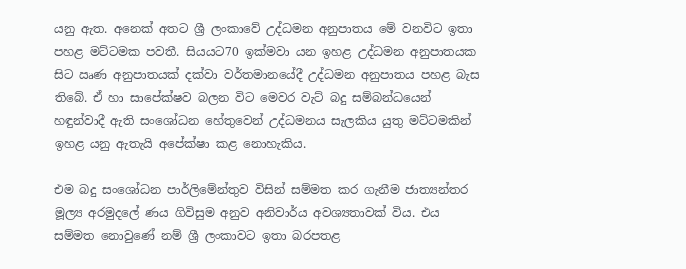යනු ඇත. අනෙක් අතට ශ්‍රී ලංකාවේ උද්ධමන අනුපාතය මේ වනවිට ඉතා පහළ මට්ටමක පවතී. සියයට70 ඉක්මවා යන ඉහළ උද්ධමන අනුපාතයක සිට ඍණ අනුපාතයක් දක්වා වර්තමානයේදී උද්ධමන අනුපාතය පහළ බැස තිබේ. ඒ හා සාපේක්ෂව බලන විට මෙවර වැට් බදු සම්බන්ධයෙන් හඳුන්වාදී ඇති සංශෝධන හේතුවෙන් උද්ධමනය සැලකිය යුතු මට්ටමකින් ඉහළ යනු ඇතැයි අපේක්ෂා කළ නොහැකිය.

එම බදු සංශෝධන පාර්ලිමේන්තුව විසින් සම්මත කර ගැනීම ජාත්‍යන්තර මූල්‍ය අරමුදලේ ණය ගිවිසුම අනුව අනිවාර්ය අවශ්‍යතාවක් විය. එය සම්මත නොවුණේ නම් ශ්‍රී ලංකාවට ඉතා බරපතළ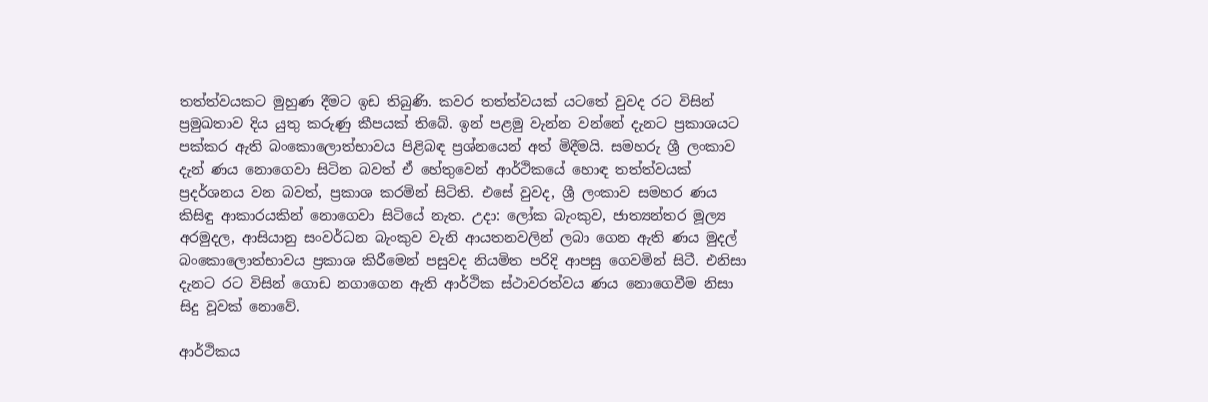තත්ත්වයකට මුහුණ දීමට ඉඩ තිබුණි. කවර තත්ත්වයක් යටතේ වුවද රට විසින් ප්‍රමුඛතාව දිය යුතු කරුණු කීපයක් තිබේ. ඉන් පළමු වැන්න වන්නේ දැනට ප්‍රකාශයට පක්කර ඇති බංකොලොත්භාවය පිළිබඳ ප්‍රශ්නයෙන් අත් මිදීමයි. සමහරු ශ්‍රී ලංකාව දැන් ණය නොගෙවා සිටින බවත් ඒ හේතුවෙන් ආර්ථිකයේ හොඳ තත්ත්වයක් ප්‍රදර්ශනය වන බවත්, ප්‍රකාශ කරමින් සිටිති. එසේ වුවද, ශ්‍රී ලංකාව සමහර ණය කිසිඳු ආකාරයකින් නොගෙවා සිටියේ නැත. උදා: ලෝක බැංකුව, ජාත්‍යන්තර මූල්‍ය අරමුදල, ආසියානු සංවර්ධන බැංකුව වැනි ආයතනවලින් ලබා ගෙන ඇති ණය මුදල් බංකොලොත්භාවය ප්‍රකාශ කිරීමෙන් පසුවද නියමිත පරිදි ආපසු ගෙවමින් සිටී. එනිසා දැනට රට විසින් ගොඩ නගාගෙන ඇති ආර්ථික ස්ථාවරත්වය ණය නොගෙවීම නිසා සිදු වූවක් නොවේ.

ආර්ථිකය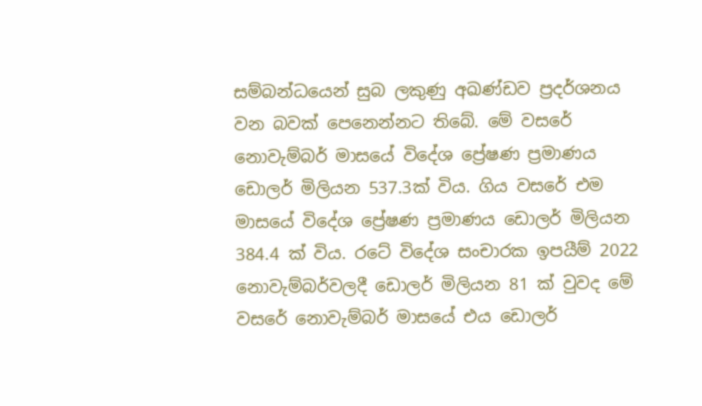සම්බන්ධයෙන් සුබ ලකුණු අඛණ්ඩව ප්‍රදර්ශනය වන බවක් පෙනෙන්නට තිබේ. මේ වසරේ නොවැම්බර් මාසයේ විදේශ ප්‍රේෂණ ප්‍රමාණය ඩොලර් මිලියන 537.3ක් විය. ගිය වසරේ එම මාසයේ විදේශ ප්‍රේෂණ ප්‍රමාණය ඩොලර් මිලියන 384.4 ක් විය. රටේ විදේශ සංචාරක ඉපයීම් 2022 නොවැම්බර්වලදී ඩොලර් මිලියන 81 ක් වුවද මේ වසරේ නොවැම්බර් මාසයේ එය ඩොලර්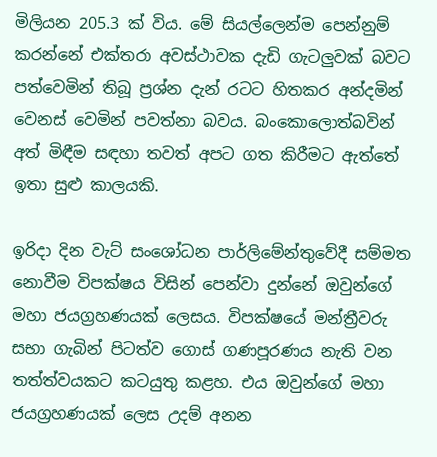මිලියන 205.3 ක් විය. මේ සියල්ලෙන්ම පෙන්නුම් කරන්නේ එක්තරා අවස්ථාවක දැඩි ගැටලුවක් බවට පත්වෙමින් තිබූ ප්‍රශ්න දැන් රටට හිතකර අන්දමින් වෙනස් වෙමින් පවත්නා බවය. බංකොලොත්බවින් අත් මිඳීම සඳහා තවත් අපට ගත කිරීමට ඇත්තේ ඉතා සුළු කාලයකි.

ඉරිදා දින වැට් සංශෝධන පාර්ලිමේන්තුවේදී සම්මත නොවීම විපක්ෂය විසින් පෙන්වා දුන්නේ ඔවුන්ගේ මහා ජයග්‍රහණයක් ලෙසය. විපක්ෂයේ මන්ත්‍රීවරු සභා ගැබින් පිටත්ව ගොස් ගණපූරණය නැති වන තත්ත්වයකට කටයුතු කළහ. එය ඔවුන්ගේ මහා ජයග්‍රහණයක් ලෙස උදම් අනන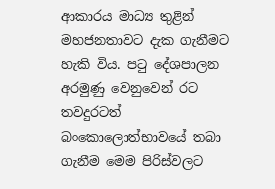ආකාරය මාධ්‍ය තුළින් මහජනතාවට දැක ගැනීමට හැකි විය. පටු දේශපාලන අරමුණු වෙනුවෙන් රට තවදුරටත් බංකොලොත්භාවයේ තබා ගැනීම මෙම පිරිස්වලට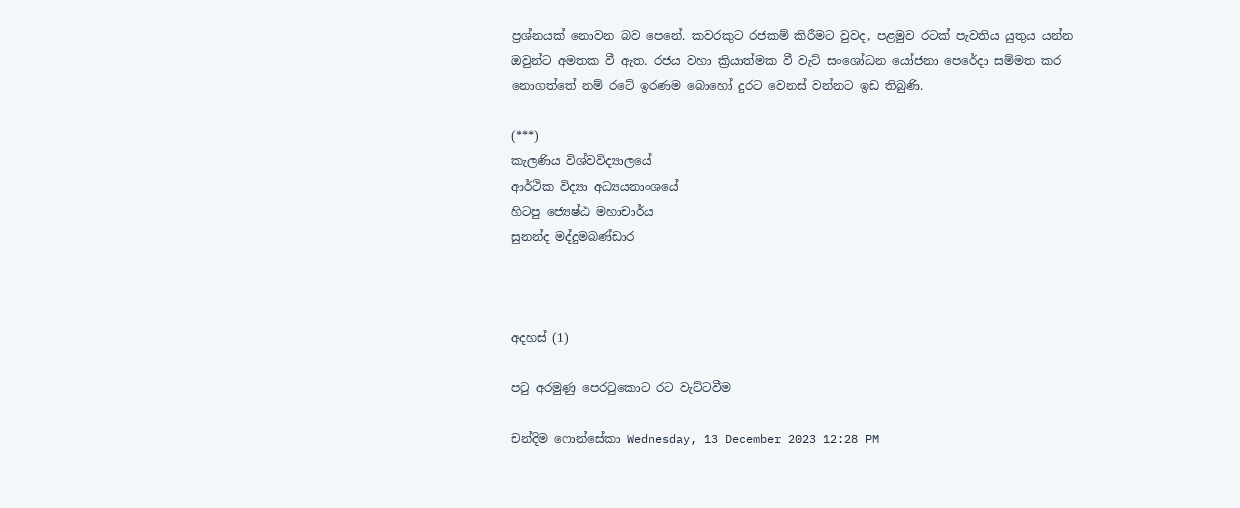ප්‍රශ්නයක් නොවන බව පෙනේ. කවරකුට රජකම් කිරීමට වුවද, පළමුව රටක් පැවතිය යුතුය යන්න ඔවුන්ට අමතක වී ඇත. රජය වහා ක්‍රියාත්මක වී වැට් සංශෝධන යෝජනා පෙරේදා සම්මත කර නොගත්තේ නම් රටේ ඉරණම බොහෝ දුරට වෙනස් වන්නට ඉඩ තිබුණි.

(***)
කැලණිය විශ්වවිද්‍යාලයේ
ආර්ථික විද්‍යා අධ්‍යයනාංශයේ
හිටපු ජ්‍යෙෂ්ඨ මහාචාර්ය
සුනන්ද මද්දුමබණ්ඩාර



අදහස් (1)

පටු අරමුණු පෙරටුකොට රට වැට්ටවීම

චන්දිම ෆොන්සේකා Wednesday, 13 December 2023 12:28 PM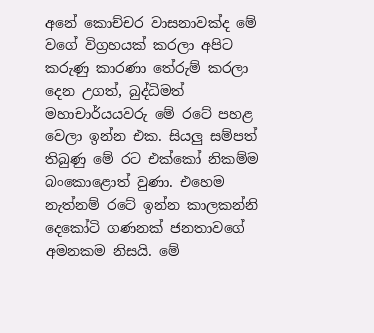අනේ කොච්චර වාසනාවක්ද මේ වගේ විග්‍රහයක් කරලා අපිට කරුණු කාරණා තේරුම් කරලා දෙන උගත්, බුද්ධිමත් මහාචාර්යයවරු මේ රටේ පහළ වෙලා ඉන්න එක. සියලු සම්පත් තිබුණු මේ රට එක්කෝ නිකම්ම බංකොළොත් වුණා. එහෙම නැත්නම් රටේ ඉන්න කාලකන්නි දෙකෝටි ගණනක් ජනතාවගේ අමනකම නිසයි. මේ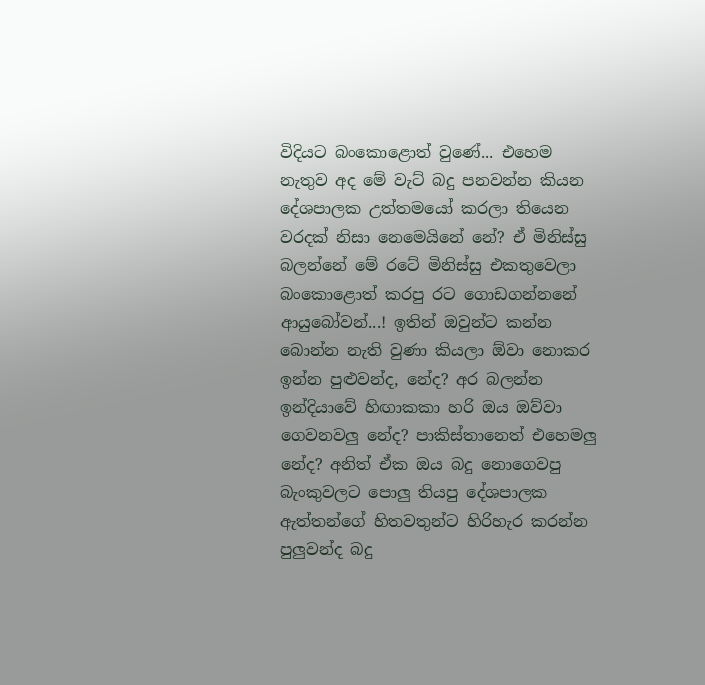විදියට බංකොළොත් වුණේ... එහෙම නැතුව අද මේ වැට් බදු පනවන්න කියන දේශපාලක උත්තමයෝ කරලා තියෙන වරදක් නිසා නෙමෙයිනේ නේ? ඒ මිනිස්සු බලන්නේ මේ රටේ මිනිස්සු එකතුවෙලා බංකොළොත් කරපු රට ගොඩගන්නනේ ආයුබෝවන්...! ඉතින් ඔවුන්ට කන්න බොන්න නැති වුණා කියලා ඕවා නොකර ඉන්න පුළුවන්ද, නේද? අර බලන්න ඉන්දියාවේ හිඟාකකා හරි ඔය ඔව්වා ගෙවනවලු නේද? පාකිස්තානෙත් එහෙමලු නේද? අනිත් ඒක ඔය බදු නොගෙවපු බැංකුවලට පොලු තියපු දේශපාලක ඇත්තන්ගේ හිතවතුන්ට හිරිහැර කරන්න පුලුවන්ද බදු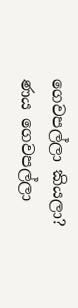ගෙවපල්ලා කියලා? ණය ගෙවපල්ලා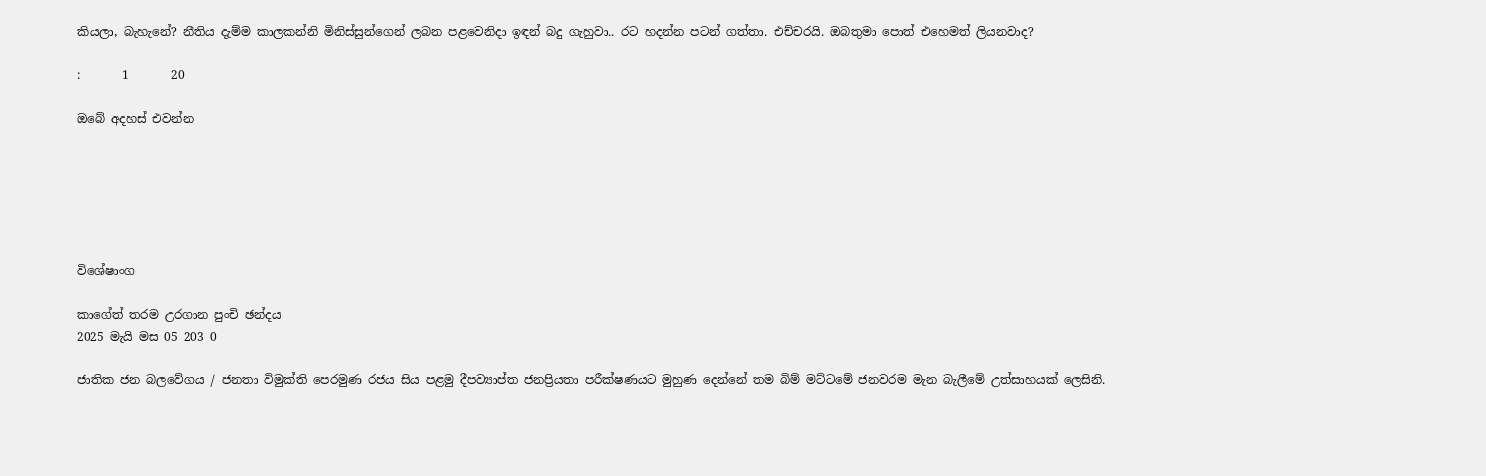කියලා, බැහැනේ? නීතිය දැම්ම කාලකන්නි මිනිස්සුන්ගෙන් ලබන පළවෙනිදා ඉඳන් බදු ගැහුවා.. රට හදන්න පටන් ගත්තා. එච්චරයි. ඔබතුමා පොත් එහෙමත් ලියනවාද?

:       1       20

ඔබේ අදහස් එවන්න






විශේෂාංග

කාගේත් තරම උරගාන පුංචි ඡන්දය
2025 මැයි මස 05 203 0

ජාතික ජන බලවේගය / ජනතා විමුක්ති පෙරමුණ රජය සිය පළමු දීපව්‍යාප්ත ජනප්‍රියතා පරීක්ෂණයට මුහුණ දෙන්නේ තම බිම් මට්ටමේ ජනවරම මැන බැලීමේ උත්සාහයක් ලෙසිනි.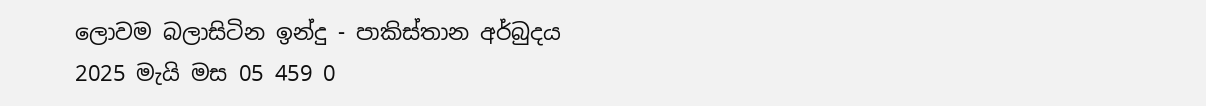ලොවම බලාසිටින ඉන්දු - පාකිස්තාන අර්බුදය
2025 මැයි මස 05 459 0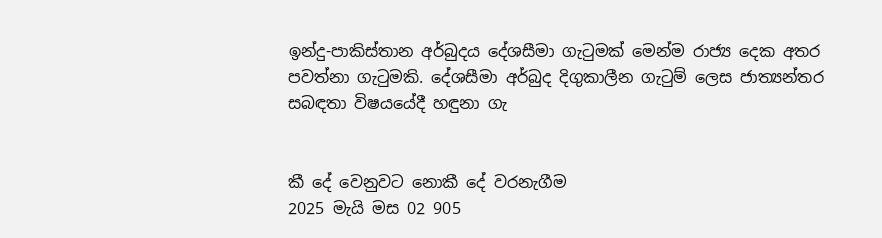ඉන්දු-පාකිස්තාන අර්බුදය දේශසීමා ගැටුමක් මෙන්ම රාජ්‍ය දෙක අතර පවත්නා ගැටුමකි. දේශසීමා අර්බුද දිගුකාලීන ගැටුම් ලෙස ජාත්‍යන්තර සබඳතා විෂයයේදී හඳුනා ගැ


කී දේ වෙනුවට නොකී දේ වරනැගීම
2025 මැයි මස 02 905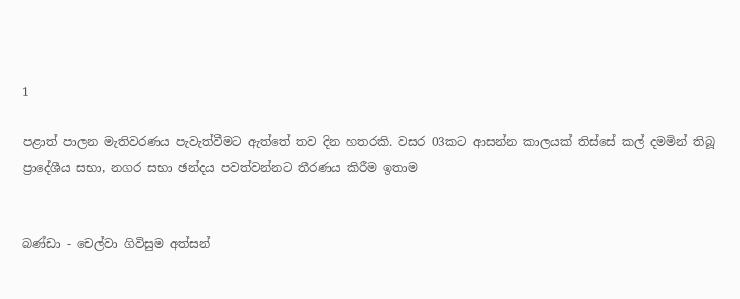1

පළාත් පාලන මැතිවරණය පැවැත්වීමට ඇත්තේ තව දින හතරකි. වසර 03කට ආසන්න කාලයක් තිස්සේ කල් දමමින් තිබූ ප්‍රාදේශීය සභා, නගර සභා ඡන්දය පවත්වන්නට තීරණය කිරීම ඉතාම


බණ්ඩා - චෙල්වා ගිවිසුම අත්සන්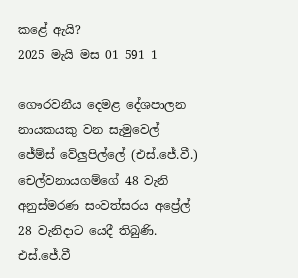කළේ ඇයි?
2025 මැයි මස 01 591 1

ගෞරවනීය දෙමළ දේශපාලන නායකයකු වන සැමුවෙල් ජේම්ස් වේලුපිල්ලේ (එස්.ජේ.වී.) චෙල්වනායගම්ගේ 48 වැනි අනුස්මරණ සංවත්සරය අප්‍රේල් 28 වැනිදාට යෙදී තිබුණි. එස්.ජේ.වී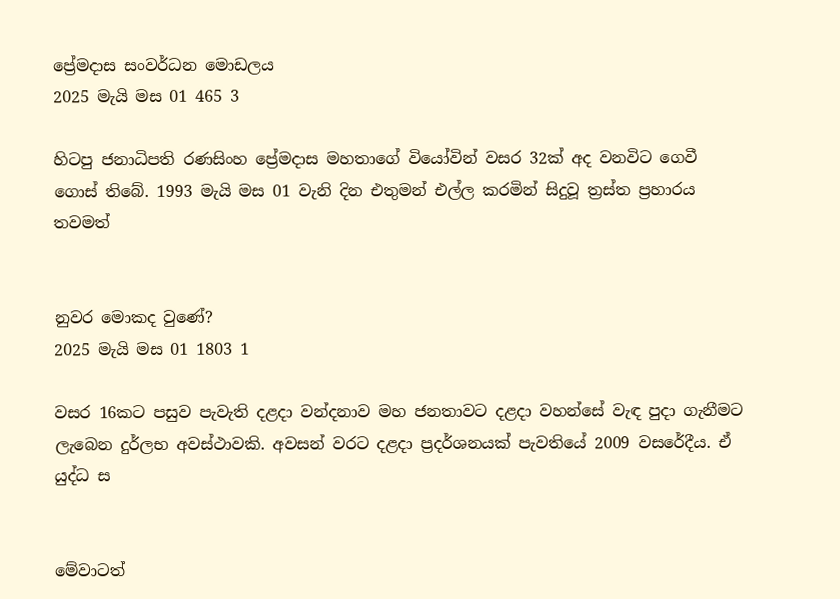ප්‍රේමදාස සංවර්ධන මොඩලය
2025 මැයි මස 01 465 3

හිටපු ජනාධිපති රණසිංහ ප්‍රේමදාස මහතාගේ වියෝවින් වසර 32ක් අද වනවිට ගෙවී ගොස් තිබේ. 1993 මැයි මස 01 වැනි දින එතුමන් එල්ල කරමින් සිදුවූ ත්‍රස්ත ප්‍රහාරය තවමත්


නුවර මොකද වුණේ?
2025 මැයි මස 01 1803 1

වසර 16කට පසුව පැවැති දළදා වන්දනාව මහ ජනතාවට දළදා වහන්සේ වැඳ පුදා ගැනීමට ලැබෙන දුර්ලභ අවස්ථාවකි. අවසන් වරට දළදා ප්‍රදර්ශනයක් පැවතියේ 2009 වසරේදීය. ඒ යුද්ධ ස


මේවාටත්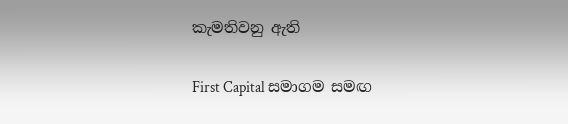කැමතිවනු ඇති

First Capital සමාගම සමඟ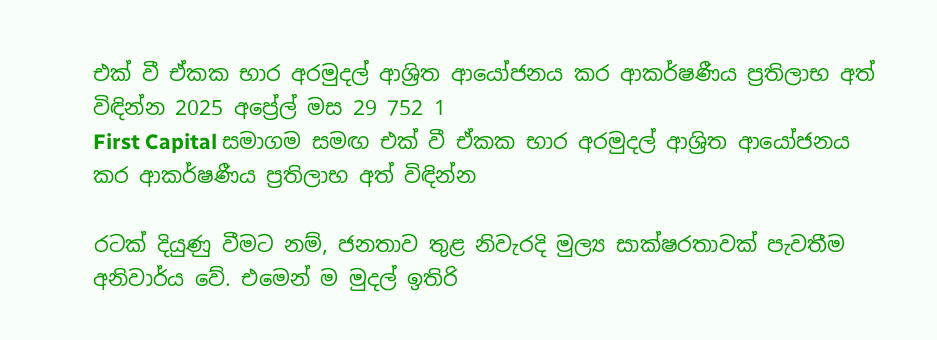එක් වී ඒකක භාර අරමුදල් ආශ්‍රිත ආයෝජනය කර ආකර්ෂණීය ප්‍රතිලාභ අත් විඳින්න 2025 අප්‍රේල් මස 29 752 1
First Capital සමාගම සමඟ එක් වී ඒකක භාර අරමුදල් ආශ්‍රිත ආයෝජනය කර ආකර්ෂණීය ප්‍රතිලාභ අත් විඳින්න

රටක් දියුණු වීමට නම්, ජනතාව තුළ නිවැරදි මුල්‍ය සාක්ෂරතාවක් පැවතීම අනිවාර්ය වේ. එමෙන් ම මුදල් ඉතිරි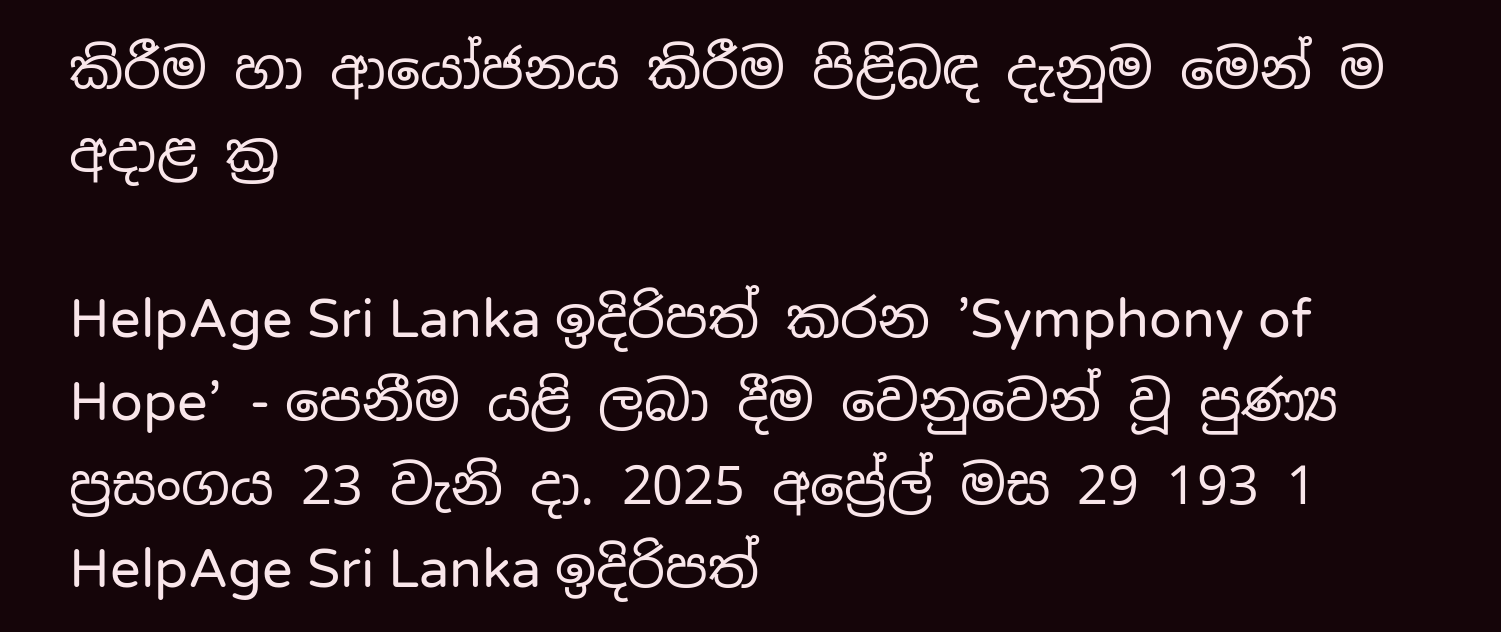කිරීම හා ආයෝජනය කිරීම පිළිබඳ දැනුම මෙන් ම අදාළ ක්‍ර

HelpAge Sri Lanka ඉදිරිපත් කරන ’Symphony of Hope’  - පෙනීම යළි ලබා දීම වෙනුවෙන් වූ පුණ්‍ය ප්‍රසංගය 23 වැනි දා. 2025 අප්‍රේල් මස 29 193 1
HelpAge Sri Lanka ඉදිරිපත්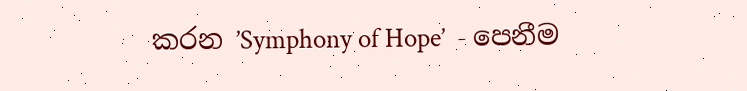කරන ’Symphony of Hope’  - පෙනීම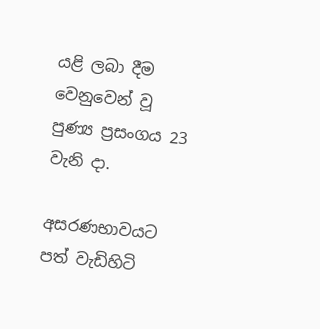යළි ලබා දීම වෙනුවෙන් වූ පුණ්‍ය ප්‍රසංගය 23 වැනි දා.

අසරණභාවයට පත් වැඩිහිටි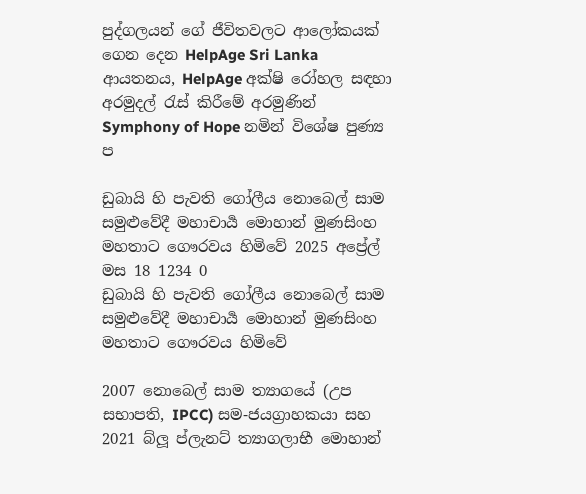පුද්ගලයන් ගේ ජීවිතවලට ආලෝකයක් ගෙන දෙන HelpAge Sri Lanka ආයතනය, HelpAge අක්ෂි රෝහල සඳහා අරමුදල් රැස් කිරීමේ අරමුණින් Symphony of Hope නමින් විශේෂ පුණ්‍ය ප

ඩුබායි හි පැවති ගෝලීය නොබෙල් සාම සමුළුවේදී මහාචාර්‍ය මොහාන් මුණසිංහ මහතාට ගෞරවය හිමිවේ 2025 අප්‍රේල් මස 18 1234 0
ඩුබායි හි පැවති ගෝලීය නොබෙල් සාම සමුළුවේදී මහාචාර්‍ය මොහාන් මුණසිංහ මහතාට ගෞරවය හිමිවේ

2007 නොබෙල් සාම ත්‍යාගයේ (උප සභාපති, IPCC) සම-ජයග්‍රාහකයා සහ 2021 බ්ලූ ප්ලැනට් ත්‍යාගලාභී මොහාන්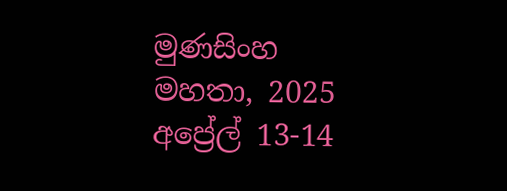මුණසිංහ මහතා, 2025 අප්‍රේල් 13-14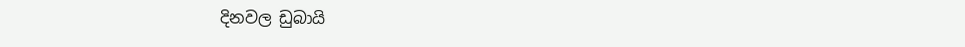දිනවල ඩුබායි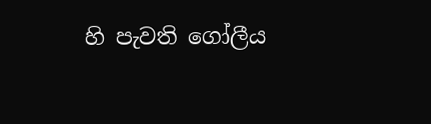හි පැවති ගෝලීය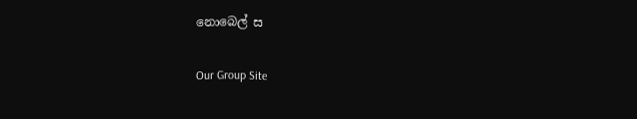නොබෙල් ස

Our Group Site